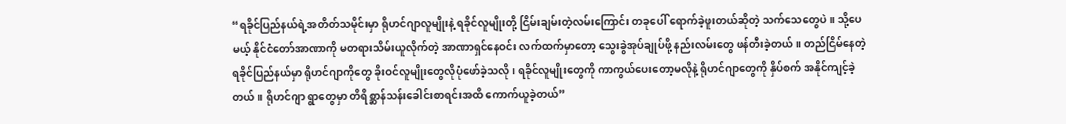“ရခိုင်ပြည်နယ်ရဲ့အတိတ်သမိုင်းမှာ ရိုဟင်ဂျာလူမျိုးနဲ့ ရခိုင်လူမျိုးတို့ ငြိမ်းချမ်းတဲ့လမ်းကြောင်း တခုပေါ် ရောက်ခဲ့ဖူးတယ်ဆိုတဲ့ သက်သေတွေပဲ။ သို့ပေမယ့် နိုင်ငံတော်အာဏာကို မတရားသိမ်းယူလိုက်တဲ့ အာဏာရှင်နေဝင်း လက်ထက်မှာတော့ သွေးခွဲအုပ်ချုပ်ဖို့ နည်းလမ်းတွေ ဖန်တီးခဲ့တယ်။ တည်ငြိမ်နေတဲ့ ရခိုင်ပြည်နယ်မှာ ရိုဟင်ဂျာကိုတွေ ခိုးဝင်လူမျိုးတွေလိုပုံဖော်ခဲ့သလို၊ ရခိုင်လူမျိုးတွေကို ကာကွယ်ပေးတော့မလိုနဲ့ ရိုဟင်ဂျာတွေကို နှိပ်စက် အနိုင်ကျင့်ခဲ့တယ်။ ရိုဟင်ဂျာ ရွာတွေမှာ တိရိစ္ဆာန်သန်းခေါင်းစာရင်းအထိ ကောက်ယူခဲ့တယ်”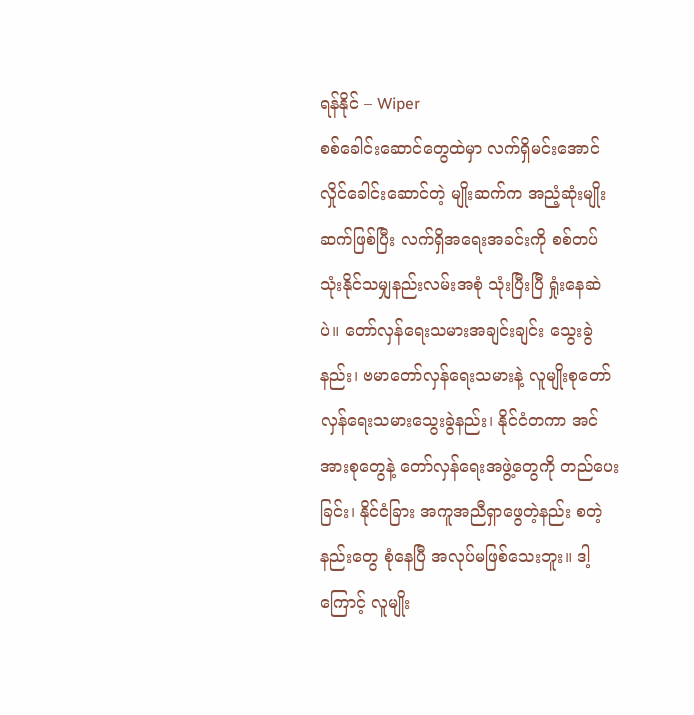ရန်နိုင် – Wiper
စစ်ခေါင်းဆောင်တွေထဲမှာ လက်ရှိမင်းအောင်လှိုင်ခေါင်းဆောင်တဲ့ မျိုးဆက်က အညံ့ဆုံးမျိုးဆက်ဖြစ်ပြီး လက်ရှိအရေးအခင်းကို စစ်တပ်သုံးနိုင်သမျှနည်းလမ်းအစုံ သုံးပြီးပြီ ရှုံးနေဆဲပဲ။ တော်လှန်ရေးသမားအချင်းချင်း သွေးခွဲနည်း၊ ဗမာတော်လှန်ရေးသမားနဲ့ လူမျိုးစုတော်လှန်ရေးသမားသွေးခွဲနည်း၊ နိုင်ငံတကာ အင်အားစုတွေနဲ့ တော်လှန်ရေးအဖွဲ့တွေကို တည်ပေးခြင်း၊ နိုင်ငံခြား အကူအညီရှာဖွေတဲ့နည်း စတဲ့နည်းတွေ စုံနေပြီ အလုပ်မဖြစ်သေးဘူး။ ဒါ့ကြောင့် လူမျိုး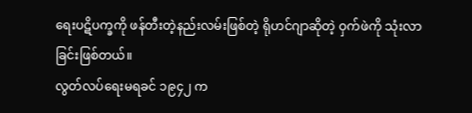ရေးပဋိပက္ခကို ဖန်တီးတဲ့နည်းလမ်းဖြစ်တဲ့ ရိုဟင်ဂျာဆိုတဲ့ ဝှက်ဖဲကို သုံးလာခြင်းဖြစ်တယ်။
လွတ်လပ်ရေးမရခင် ၁၉၄၂ က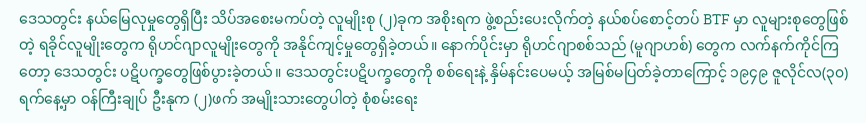ဒေသတွင်း နယ်မြေလုမှုတွေရှိပြီး သိပ်အစေးမကပ်တဲ့ လူမျိုးစု (၂)ခုက အစိုးရက ဖွဲ့စည်းပေးလိုက်တဲ့ နယ်စပ်စောင့်တပ် BTF မှာ လူများစုတွေဖြစ်တဲ့ ရခိုင်လူမျိုးတွေက ရိုဟင်ဂျာလူမျိုးတွေကို အနိုင်ကျင့်မှုတွေရှိခဲ့တယ်။ နောက်ပိုင်းမှာ ရိုဟင်ဂျာစစ်သည် (မူဂျာဟစ်) တွေက လက်နက်ကိုင်ကြတော့ ဒေသတွင်း ပဋိပက္ခတွေဖြစ်ပွားခဲ့တယ်။ ဒေသတွင်းပဋိပက္ခတွေကို စစ်ရေးနဲ့ နှိမ်နင်းပေမယ့် အမြစ်မပြတ်ခဲ့တာကြောင့် ၁၉၄၉ ဇူလိုင်လ(၃၀)ရက်နေ့မှာ ဝန်ကြီးချုပ် ဦးနုက (၂)ဖက် အမျိုးသားတွေပါတဲ့ စုံစမ်းရေး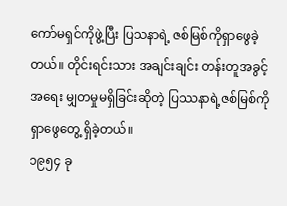ကော်မရှင်ကိုဖွဲ့ပြီး ပြသနာရဲ့ ဇစ်မြစ်ကိုရှာဖွေခဲ့တယ်။ တိုင်းရင်းသား အချင်းချင်း တန်းတူအခွင့်အရေး မျှတမှုမရှိခြင်းဆိုတဲ့ ပြဿနာရဲ့ဇစ်မြစ်ကိုရှာဖွေတွေ့ ရှိခဲ့တယ်။
၁၉၅၄ ခု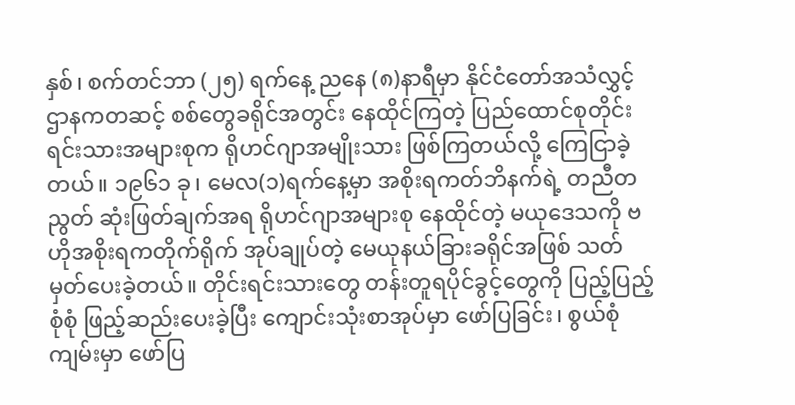နှစ်၊ စက်တင်ဘာ (၂၅) ရက်နေ့ ညနေ (၈)နာရီမှာ နိုင်ငံတော်အသံလွှင့်ဌာနကတဆင့် စစ်တွေခရိုင်အတွင်း နေထိုင်ကြတဲ့ ပြည်ထောင်စုတိုင်းရင်းသားအများစုက ရိုဟင်ဂျာအမျိုးသား ဖြစ်ကြတယ်လို့ ကြေငြာခဲ့တယ်။ ၁၉၆၁ ခု၊ မေလ(၁)ရက်နေ့မှာ အစိုးရကတ်ဘိနက်ရဲ့ တညီတညွတ် ဆုံးဖြတ်ချက်အရ ရိုဟင်ဂျာအများစု နေထိုင်တဲ့ မယုဒေသကို ဗဟိုအစိုးရကတိုက်ရိုက် အုပ်ချုပ်တဲ့ မေယုနယ်ခြားခရိုင်အဖြစ် သတ်မှတ်ပေးခဲ့တယ်။ တိုင်းရင်းသားတွေ တန်းတူရပိုင်ခွင့်တွေကို ပြည့်ပြည့်စုံစုံ ဖြည့်ဆည်းပေးခဲ့ပြီး ကျောင်းသုံးစာအုပ်မှာ ဖော်ပြခြင်း၊ စွယ်စုံကျမ်းမှာ ဖော်ပြ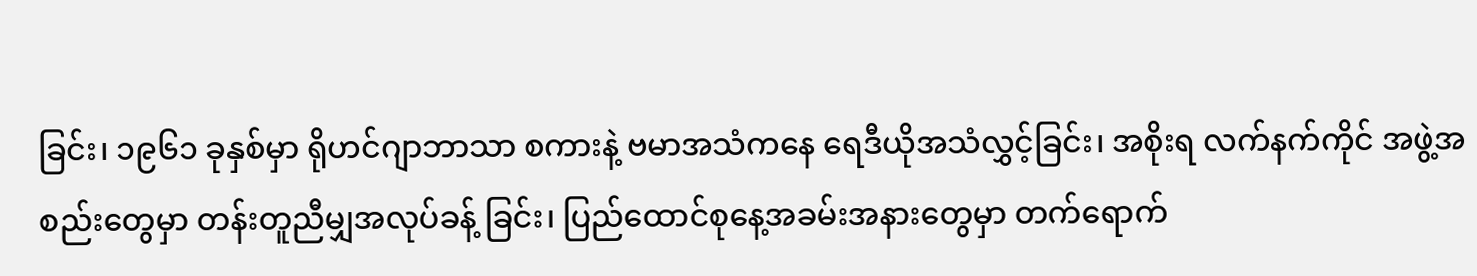ခြင်း၊ ၁၉၆၁ ခုနှစ်မှာ ရိုဟင်ဂျာဘာသာ စကားနဲ့ ဗမာအသံကနေ ရေဒီယိုအသံလွှင့်ခြင်း၊ အစိုးရ လက်နက်ကိုင် အဖွဲ့အစည်းတွေမှာ တန်းတူညီမျှအလုပ်ခန့် ခြင်း၊ ပြည်ထောင်စုနေ့အခမ်းအနားတွေမှာ တက်ရောက်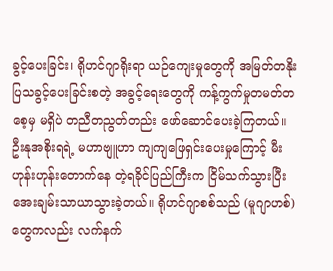ခွင့်ပေးခြင်း၊ ရိုဟင်ဂျာရိုးရာ ယဉ်ကျေးမှုတွေကို အမြတ်တနိုးပြသခွင့်ပေးခြင်းစတဲ့ အခွင့်ရေးတွေကို ကန့်ကွက်မှုတမတ်တစေ့မှ မရှိပဲ တညီတညွတ်တည်း ဖော်ဆောင်ပေးခဲ့ကြတယ်။
ဦးနုအစိုးရရဲ့ မဟာဗျူဟာ ကျကျဖြေရှင်းပေးမှုကြောင့် မီးဟုန်းဟုန်းတောက်နေ တဲ့ရခိုင်ပြည်ကြီးက ငြိမ်သက်သွားပြီး အေးချမ်းသာယာသွားခဲ့တယ်။ ရိုဟင်ဂျာစစ်သည် (မူဂျာဟစ်) တွေကလည်း လက်နက်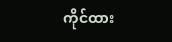ကိုင်ထား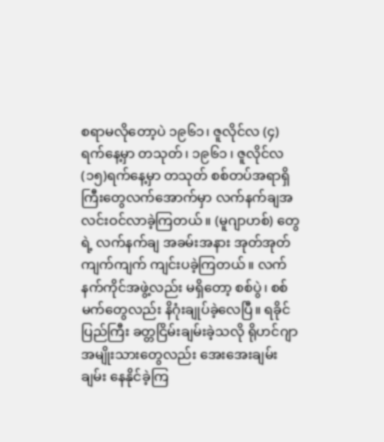စရာမလိုတော့ပဲ ၁၉၆၁၊ ဇူလိုင်လ (၄) ရက်နေ့မှာ တသုတ်၊ ၁၉၆၁ ၊ ဇူလိုင်လ (၁၅)ရက်နေ့မှာ တသုတ် စစ်တပ်အရာရှိကြီးတွေလက်အောက်မှာ လက်နက်ချအလင်းဝင်လာခဲ့ကြတယ်။ (မူဂျာဟစ်) တွေရဲ့ လက်နက်ချ အခမ်းအနား အုတ်အုတ်ကျက်ကျက် ကျင်းပခဲ့ကြတယ်။ လက်နက်ကိုင်အဖွဲ့လည်း မရှိတော့ စစ်ပွဲ၊ စစ်မက်တွေလည်း နိဂုံးချုပ်ခဲ့လေပြီ။ ရခိုင်ပြည်ကြီး ခတ္တငြိမ်းချမ်းခဲ့သလို ရိုဟင်ဂျာ အမျိုးသားတွေလည်း အေးအေးချမ်းချမ်း နေနိုင်ခဲ့ကြ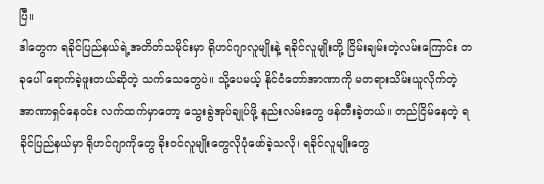ပြီ။
ဒါတွေက ရခိုင်ပြည်နယ်ရဲ့အတိတ်သမိုင်းမှာ ရိုဟင်ဂျာလူမျိုးနဲ့ ရခိုင်လူမျိုးတို့ ငြိမ်းချမ်းတဲ့လမ်းကြောင်း တခုပေါ် ရောက်ခဲ့ဖူးတယ်ဆိုတဲ့ သက်သေတွေပဲ။ သို့ပေမယ့် နိုင်ငံတော်အာဏာကို မတရားသိမ်းယူလိုက်တဲ့ အာဏာရှင်နေဝင်း လက်ထက်မှာတော့ သွေးခွဲအုပ်ချုပ်ဖို့ နည်းလမ်းတွေ ဖန်တီးခဲ့တယ်။ တည်ငြိမ်နေတဲ့ ရခိုင်ပြည်နယ်မှာ ရိုဟင်ဂျာကိုတွေ ခိုးဝင်လူမျိုးတွေလိုပုံဖော်ခဲ့သလို၊ ရခိုင်လူမျိုးတွေ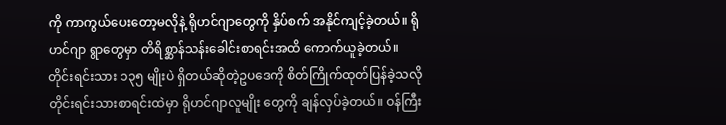ကို ကာကွယ်ပေးတော့မလိုနဲ့ ရိုဟင်ဂျာတွေကို နှိပ်စက် အနိုင်ကျင့်ခဲ့တယ်။ ရိုဟင်ဂျာ ရွာတွေမှာ တိရိစ္ဆာန်သန်းခေါင်းစာရင်းအထိ ကောက်ယူခဲ့တယ်။ တိုင်းရင်းသား ၁၃၅ မျိုးပဲ ရှိတယ်ဆိုတဲ့ဥပဒေကို စိတ်ကြိုက်ထုတ်ပြန်ခဲ့သလို တိုင်းရင်းသားစာရင်းထဲမှာ ရိုဟင်ဂျာလူမျိုး တွေကို ချန်လှပ်ခဲ့တယ်။ ဝန်ကြီး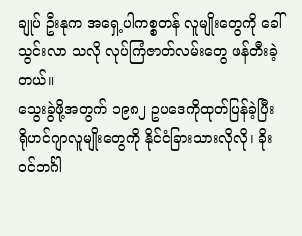ချုပ် ဦးနုက အရှေ့ပါကစ္စတန် လူမျိုးတွေကို ခေါ်သွင်းလာ သလို လုပ်ကြံဇာတ်လမ်းတွေ ဖန်တီးခဲ့တယ်။
သွေးခွဲဖို့အတွက် ၁၉၈၂ ဥပဒေကိုထုတ်ပြန်ခဲ့ပြီး ရိုဟင်ဂျာလူမျိုးတွေကို နိုင်ငံခြားသားလိုလို၊ ခိုးဝင်ဘင်္ဂါ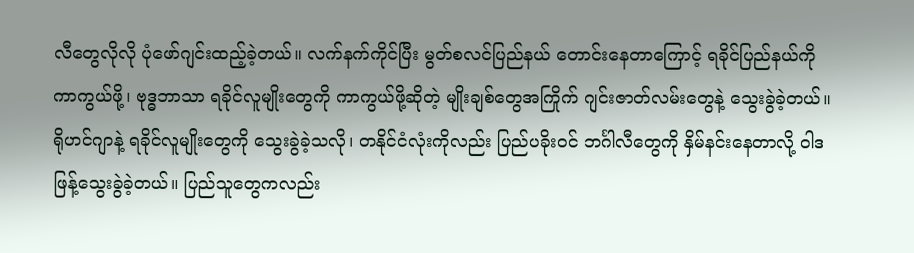လီတွေလိုလို ပုံဖော်ဂျင်းထည့်ခဲ့တယ်။ လက်နက်ကိုင်ပြီး မွတ်စလင်ပြည်နယ် တောင်းနေတာကြောင့် ရခိုင်ပြည်နယ်ကို ကာကွယ်ဖို့၊ ဗုဒ္ဓဘာသာ ရခိုင်လူမျိုးတွေကို ကာကွယ်ဖို့ဆိုတဲ့ မျိုးချစ်တွေအကြိုက် ဂျင်းဇာတ်လမ်းတွေနဲ့ သွေးခွဲခဲ့တယ်။ ရိုဟင်ဂျာနဲ့ ရခိုင်လူမျိုးတွေကို သွေးခွဲခဲ့သလို၊ တနိုင်ငံလုံးကိုလည်း ပြည်ပခိုးဝင် ဘင်္ဂါလီတွေကို နှိမ်နင်းနေတာလို့ ဝါဒဖြန့်သွေးခွဲခဲ့တယ်။ ပြည်သူတွေကလည်း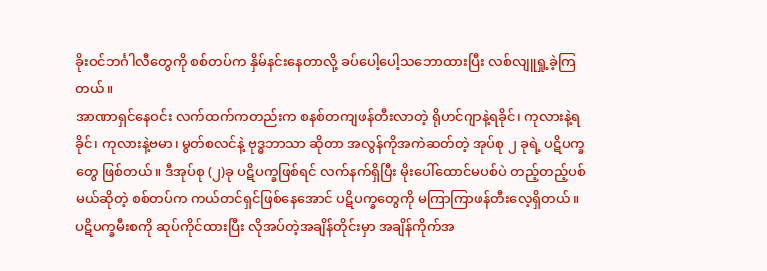ခိုးဝင်ဘင်္ဂါလီတွေကို စစ်တပ်က နှိမ်နင်းနေတာလို့ ခပ်ပေါ့ပေါ့သဘောထားပြီး လစ်လျူရှု့ခဲ့ကြတယ်။
အာဏာရှင်နေဝင်း လက်ထက်ကတည်းက စနစ်တကျဖန်တီးလာတဲ့ ရိုဟင်ဂျာနဲ့ရခိုင်၊ ကုလားနဲ့ရခိုင်၊ ကုလားနဲ့ဗမာ၊ မွတ်စလင်နဲ့ ဗုဒ္ဓဘာသာ ဆိုတာ အလွန်ကိုအကဲဆတ်တဲ့ အုပ်စု ၂ ခုရဲ့ ပဋိပက္ခတွေ ဖြစ်တယ်။ ဒီအုပ်စု (၂)ခု ပဋိပက္ခဖြစ်ရင် လက်နက်ရှိပြီး မိုးပေါ်ထောင်မပစ်ပဲ တည့်တည့်ပစ်မယ်ဆိုတဲ့ စစ်တပ်က ကယ်တင်ရှင်ဖြစ်နေအောင် ပဋိပက္ခတွေကို မကြာကြာဖန်တီးလေ့ရှိတယ်။ ပဋိပက္ခမီးစကို ဆုပ်ကိုင်ထားပြီး လိုအပ်တဲ့အချိန်တိုင်းမှာ အချိန်ကိုက်အ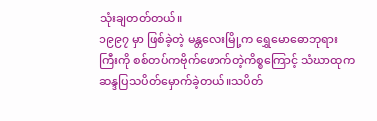သုံးချတတ်တယ်။
၁၉၉၇ မှာ ဖြစ်ခဲ့တဲ့ မန္တလေးမြို့က ရွှေမောဓောဘုရားကြီးကို စစ်တပ်ကဗိုက်ဖောက်တဲ့ကိစ္စကြောင့် သံဃာထုက ဆန္ဒပြသပိတ်မှောက်ခဲ့တယ်။သပိတ်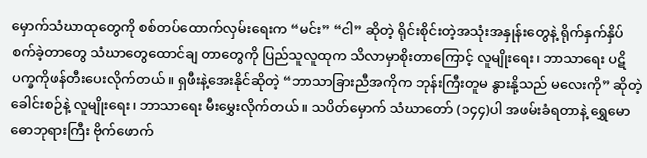မှောက်သံဃာထုတွေကို စစ်တပ်ထောက်လှမ်းရေးက “မင်း” “ငါ” ဆိုတဲ့ ရိုင်းစိုင်းတဲ့အသုံးအနှုန်းတွေနဲ့ ရိုက်နှက်နှိပ်စက်ခဲ့တာတွေ သံဃာတွေထောင်ချ တာတွေကို ပြည်သူလူထုက သိလာမှာစိုးတာကြောင့် လူမျိုးရေး၊ ဘာသာရေး ပဋိပက္ခကိုဖန်တီးပေးလိုက်တယ်။ ရှဖီးနဲ့အေးနိုင်ဆိုတဲ့ “ဘာသာခြားညီအကိုက ဘုန်းကြီးတူမ နွားနို့သည် မလေးကို” ဆိုတဲ့ ခေါင်းစဉ်နဲ့ လူမျိုးရေး၊ ဘာသာရေး မီးမွှေးလိုက်တယ်။ သပိတ်မှောက် သံဃာတော် (၁၄၄)ပါ အဖမ်းခံရတာနဲ့ ရွှေမောဓောဘုရားကြီး ဗိုက်ဖောက်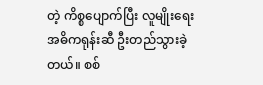တဲ့ ကိစ္စပျောက်ပြီး လူမျိုးရေးအဓိကရုန်းဆီ ဦးတည်သွားခဲ့တယ်။ စစ်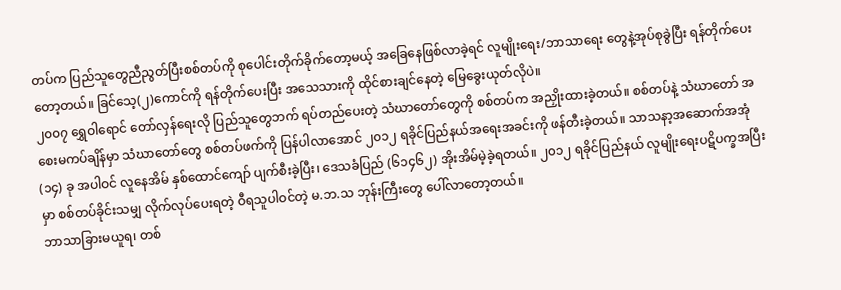တပ်က ပြည်သူတွေညီညွတ်ပြီးစစ်တပ်ကို စုပေါင်းတိုက်ခိုက်တော့မယ့် အခြေနေဖြစ်လာခဲ့ရင် လူမျိုးရေး/ဘာသာရေး တွေနဲ့အုပ်စုခွဲပြီး ရန်တိုက်ပေးတော့တယ်။ ခြင်သေ့(၂)ကောင်ကို ရန်တိုက်ပေးပြီး အသေသားကို ထိုင်စားချင်နေတဲ့ မြေခွေးယုတ်လိုပဲ။
၂၀၀၇ ရွှေဝါရောင် တော်လှန်ရေးလို ပြည်သူတွေဘက် ရပ်တည်ပေးတဲ့ သံဃာတော်တွေကို စစ်တပ်က အညှိုးထားခဲ့တယ်။ စစ်တပ်နဲ့ သံဃာတော် အစေးမကပ်ချိန်မှာ သံဃာတော်တွေ စစ်တပ်ဖက်ကို ပြန်ပါလာအောင် ၂၀၁၂ ရခိုင်ပြည်နယ်အရေးအခင်းကို ဖန်တီးခဲ့တယ်။ သာသနာ့အဆောက်အအုံ (၁၄) ခု အပါဝင် လူနေအိမ် နှစ်ထောင်ကျော် ပျက်စီးခဲ့ပြီး၊ ဒေသခံပြည် (၆၁၄၆၂) အိုးအိမ်မဲ့ခဲ့ရတယ်။ ၂၀၁၂ ရခိုင်ပြည်နယ် လူမျိုးရေးပဋိပက္ခအပြီးမှာ စစ်တပ်ခိုင်းသမျှ လိုက်လုပ်ပေးရတဲ့ ဝီရသူပါဝင်တဲ့ မ.ဘ.သ ဘုန်းကြီးတွေ ပေါ်လာတော့တယ်။
ဘာသာခြားမယူရ၊ တစ်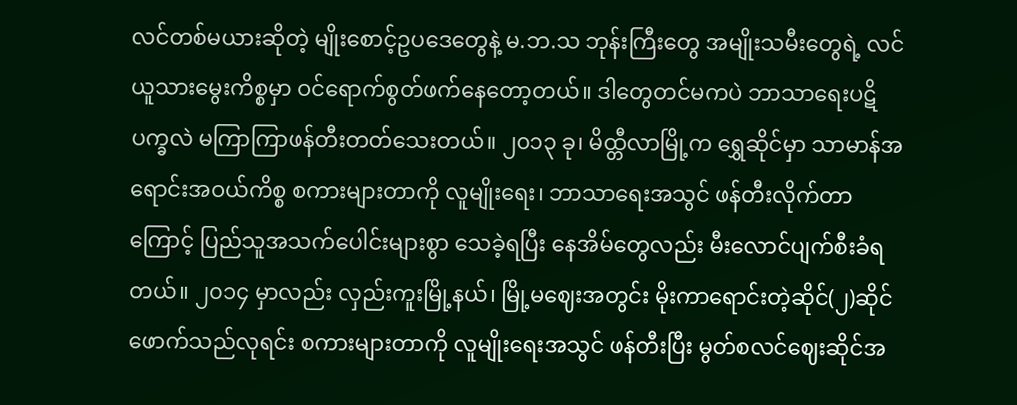လင်တစ်မယားဆိုတဲ့ မျိုးစောင့်ဥပဒေတွေနဲ့ မ.ဘ.သ ဘုန်းကြီးတွေ အမျိုးသမီးတွေရဲ့ လင်ယူသားမွေးကိစ္စမှာ ဝင်ရောက်စွတ်ဖက်နေတော့တယ်။ ဒါတွေတင်မကပဲ ဘာသာရေးပဋိပက္ခလဲ မကြာကြာဖန်တီးတတ်သေးတယ်။ ၂၀၁၃ ခု၊ မိထ္တီလာမြို့က ရွှေဆိုင်မှာ သာမာန်အရောင်းအဝယ်ကိစ္စ စကားများတာကို လူမျိုးရေး၊ ဘာသာရေးအသွင် ဖန်တီးလိုက်တာကြောင့် ပြည်သူအသက်ပေါင်းများစွာ သေခဲ့ရပြီး နေအိမ်တွေလည်း မီးလောင်ပျက်စီးခံရတယ်။ ၂၀၁၄ မှာလည်း လှည်းကူးမြို့နယ်၊ မြို့မဈေးအတွင်း မိုးကာရောင်းတဲ့ဆိုင်(၂)ဆိုင် ဖောက်သည်လုရင်း စကားများတာကို လူမျိုးရေးအသွင် ဖန်တီးပြီး မွတ်စလင်ဈေးဆိုင်အ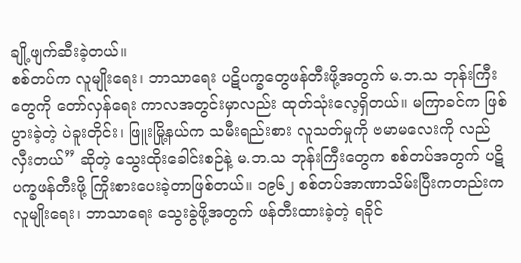ချို့ဖျက်ဆီးခဲ့တယ်။
စစ်တပ်က လူမျိုးရေး၊ ဘာသာရေး ပဋိပက္ခတွေဖန်တီးဖို့အတွက် မ.ဘ.သ ဘုန်းကြီးတွေကို တော်လှန်ရေး ကာလအတွင်းမှာလည်း ထုတ်သုံးလေ့ရှိတယ်။ မကြာခင်က ဖြစ်ပွားခဲ့တဲ့ ပဲခူးတိုင်း၊ ဖြူးမြို့နယ်က သမီးရည်းစား လူသတ်မှုကို ဗမာမလေးကို လည်လှီးတယ်” ဆိုတဲ့ သွေးထိုးခေါင်းစဉ်နဲ့ မ.ဘ.သ ဘုန်းကြီးတွေက စစ်တပ်အတွက် ပဋိပက္ခဖန်တီးဖို့ ကြိုးစားပေးခဲ့တာဖြစ်တယ်။ ၁၉၆၂ စစ်တပ်အာဏာသိမ်းပြီးကတည်းက လူမျိုးရေး၊ ဘာသာရေး သွေးခွဲဖို့အတွက် ဖန်တီးထားခဲ့တဲ့ ရခိုင်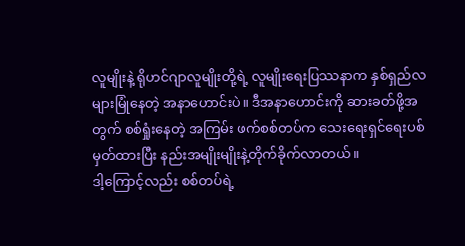လူမျိုးနဲ့ ရိုဟင်ဂျာလူမျိုးတို့ရဲ့ လူမျိုးရေးပြဿနာက နှစ်ရှည်လများမြုံနေတဲ့ အနာဟောင်းပဲ။ ဒီအနာဟောင်းကို ဆားခတ်ဖို့အတွက် စစ်ရှုံးနေတဲ့ အကြမ်း ဖက်စစ်တပ်က သေးရေးရှင်ရေးပစ်မှတ်ထားပြီး နည်းအမျိုးမျိုးနဲ့တိုက်ခိုက်လာတယ်။
ဒါ့ကြောင့်လည်း စစ်တပ်ရဲ့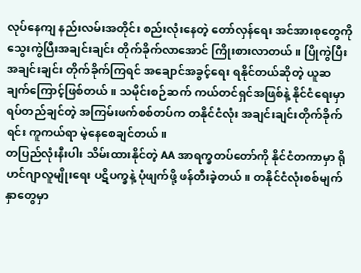လုပ်နေကျ နည်းလမ်းအတိုင်း စည်းလုံးနေတဲ့ တော်လှန်ရေး အင်အားစုတွေကို သွေးကွဲပြီးအချင်းချင်း တိုက်ခိုက်လာအောင် ကြိုးစားလာတယ်။ ပြိုကွဲပြီး အချင်းချင်း တိုက်ခိုက်ကြရင် အချောင်အခွင့်ရေး ရနိုင်တယ်ဆိုတဲ့ ယူဆချက်ကြောင့်ဖြစ်တယ်။ သမိုင်းစဉ်ဆက် ကယ်တင်ရှင်အဖြစ်နဲ့ နိုင်ငံရေးမှာ ရပ်တည်ချင်တဲ့ အကြမ်းဖက်စစ်တပ်က တနိုင်ငံလုံး အချင်းချင်းတိုက်ခိုက်ရင်း ကူကယ်ရာ မဲ့နေစေချင်တယ်။
တပြည်လုံးနီးပါး သိမ်းထားနိုင်တဲ့ AA အာရက္ခတပ်တော်ကို နိုင်ငံတကာမှာ ရိုဟင်ဂျာလူမျိုးရေး ပဋိပက္ခနဲ့ ပုံဖျက်ဖို့ ဖန်တီးခဲ့တယ်။ တနိုင်ငံလုံးစစ်မျက်နှာတွေမှာ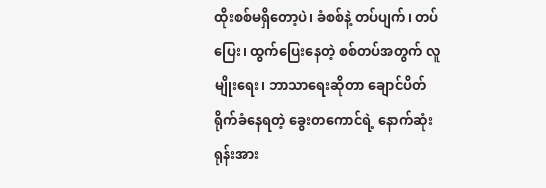ထိုးစစ်မရှိတော့ပဲ၊ ခံစစ်နဲ့ တပ်ပျက်၊ တပ်ပြေး၊ ထွက်ပြေးနေတဲ့ စစ်တပ်အတွက် လူမျိုးရေး၊ ဘာသာရေးဆိုတာ ချောင်ပိတ်ရိုက်ခံနေရတဲ့ ခွေးတကောင်ရဲ့ နောက်ဆုံး ရုန်းအား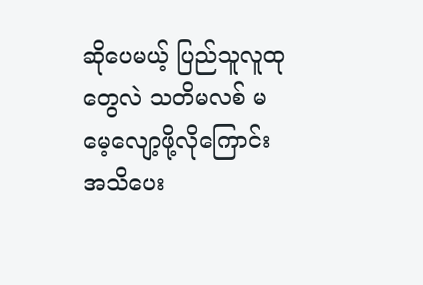ဆိုပေမယ့် ပြည်သူလူထုတွေလဲ သတိမလစ် မမေ့လျော့ဖို့လိုကြောင်း အသိပေး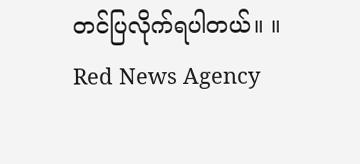တင်ပြလိုက်ရပါတယ်။ ။
Red News Agency